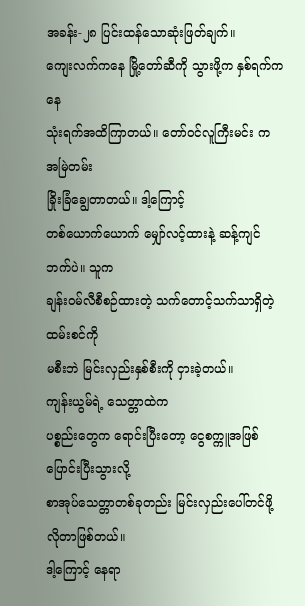အခန်း-၂၈ ပြင်းထန်သောဆုံးဖြတ်ချက်။
ကျေးလက်ကနေ မြို့တော်ဆီကို သွားဖို့က နှစ်ရက်ကနေ
သုံးရက်အထိကြာတယ်။ တော်ဝင်လူကြီးမင်း က အမြဲတမ်း
ခြိုးခြံချွေတာတယ်။ ဒါ့ကြောင့်
တစ်ယောက်ယောက် မျှော်လင့်ထားနဲ့ ဆန့်ကျင်ဘက်ပဲ။ သူက
ချန်းဝမ်လီစီစဉ်ထားတဲ့ သက်တောင့်သက်သာရှိတဲ့ ထမ်းစင်ကို
မစီးဘဲ မြင်းလှည်းနှစ်စီးကို ငှားခဲ့တယ်။
ကျန်းယွမ်ရဲ့ သေတ္တာထဲက
ပစ္စည်းတွေက ရောင်းပြီးတော့ ငွေစက္ကူအဖြစ် ပြောင်းပြီးသွားလို့
စာအုပ်သေတ္တာတစ်ခုတည်း မြင်းလှည်းပေါ်တင်ဖို့ လိုတာဖြစ်တယ်။
ဒါ့ကြောင့် နေရာ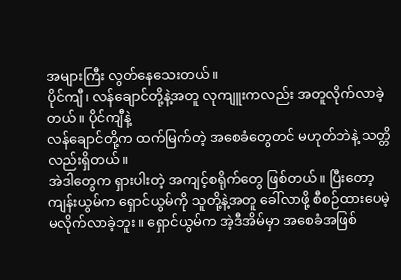အများကြီး လွတ်နေသေးတယ်။
ပိုင်ကျီ၊ လန်ချောင်တို့နဲ့အတူ လုကျူးကလည်း အတူလိုက်လာခဲ့တယ်။ ပိုင်ကျီနဲ့
လန်ချောင်တို့က ထက်မြက်တဲ့ အစေခံတွေတင် မဟုတ်ဘဲနဲ့ သတ္တိလည်းရှိတယ်။
အဲဒါတွေက ရှားပါးတဲ့ အကျင့်စရိုက်တွေ ဖြစ်တယ်။ ပြီးတော့
ကျန်းယွမ်က ရှောင်ယွမ်ကို သူတို့နဲ့အတူ ခေါ်လာဖို့ စီစဉ်ထားပေမဲ့
မလိုက်လာခဲ့ဘူး။ ရှောင်ယွမ်က အဲ့ဒီအိမ်မှာ အစေခံအဖြစ်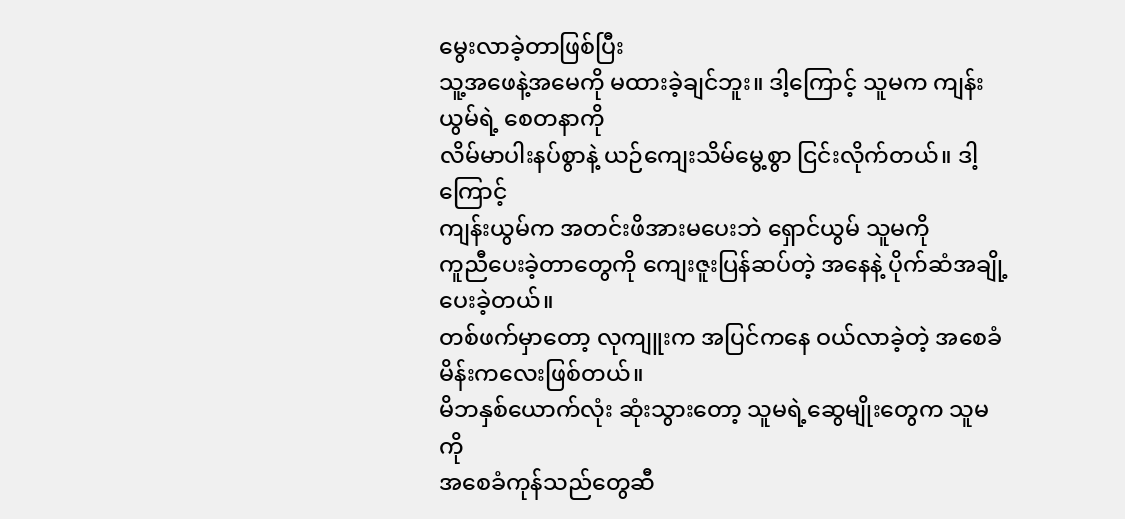မွေးလာခဲ့တာဖြစ်ပြီး
သူ့အဖေနဲ့အမေကို မထားခဲ့ချင်ဘူး။ ဒါ့ကြောင့် သူမက ကျန်းယွမ်ရဲ့ စေတနာကို
လိမ်မာပါးနပ်စွာနဲ့ ယဉ်ကျေးသိမ်မွေ့စွာ ငြင်းလိုက်တယ်။ ဒါ့ကြောင့်
ကျန်းယွမ်က အတင်းဖိအားမပေးဘဲ ရှောင်ယွမ် သူမကို
ကူညီပေးခဲ့တာတွေကို ကျေးဇူးပြန်ဆပ်တဲ့ အနေနဲ့ ပိုက်ဆံအချို့ပေးခဲ့တယ်။
တစ်ဖက်မှာတော့ လုကျူးက အပြင်ကနေ ဝယ်လာခဲ့တဲ့ အစေခံမိန်းကလေးဖြစ်တယ်။
မိဘနှစ်ယောက်လုံး ဆုံးသွားတော့ သူမရဲ့ဆွေမျိုးတွေက သူမကို
အစေခံကုန်သည်တွေဆီ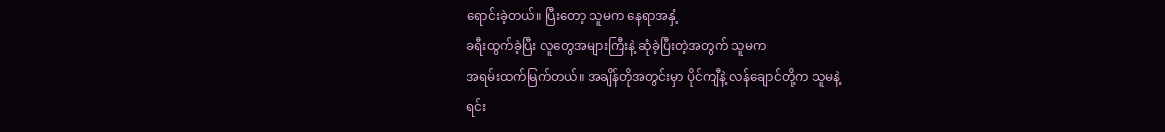ရောင်းခဲ့တယ်။ ပြီးတော့ သူမက နေရာအနှံ့
ခရီးထွက်ခဲ့ပြီး လူတွေအများကြီးနဲ့ ဆုံခဲ့ပြီးတဲ့အတွက် သူမက
အရမ်းထက်မြက်တယ်။ အချိန်တိုအတွင်းမှာ ပိုင်ကျီနဲ့ လန်ချောင်တို့က သူမနဲ့
ရင်း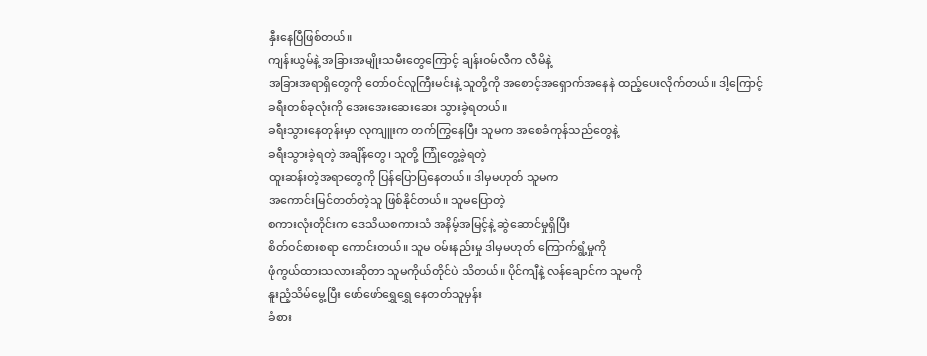နှီးနေပြီဖြစ်တယ်။
ကျန်းယွမ်နဲ့ အခြားအမျိုးသမီးတွေကြောင့် ချန်းဝမ်လီက လီမိနဲ့
အခြားအရာရှိတွေကို တော်ဝင်လူကြီးမင်းနဲ့ သူတို့ကို အစောင့်အရှောက်အနေနဲ ထည့်ပေးလိုက်တယ်။ ဒါ့ကြောင့်
ခရီးတစ်ခုလုံးကို အေးအေးဆေးဆေး သွားခဲ့ရတယ်။
ခရီးသွားနေတုန်းမှာ လုကျူးက တက်ကြွနေပြီး သူမက အစေခံကုန်သည်တွေနဲ့
ခရီးသွားခဲ့ရတဲ့ အချိန်တွေ၊ သူတို့ ကြုံတွေ့ခဲ့ရတဲ့
ထူးဆန်းတဲ့အရာတွေကို ပြန်ပြောပြနေတယ်။ ဒါမှမဟုတ် သူမက
အကောင်းမြင်တတ်တဲ့သူ ဖြစ်နိုင်တယ်။ သူမပြောတဲ့
စကားလုံးတိုင်းက ဒေသိယစကားသံ အနိမ့်အမြင့်နဲ့ ဆွဲဆောင်မှုရှိပြီး
စိတ်ဝင်စားစရာ ကောင်းတယ်။ သူမ ဝမ်းနည်းမှု ဒါမှမဟုတ် ကြောက်ရွံ့မှုကို
ဖုံကွယ်ထားသလားဆိုတာ သူမကိုယ်တိုင်ပဲ သိတယ်။ ပိုင်ကျီနဲ့ လန်ချောင်က သူမကို
နူးညံ့သိမ်မွေ့ပြီး ဖော်ဖော်ရွှေရွှေ နေတတ်သူမှန်း
ခံစား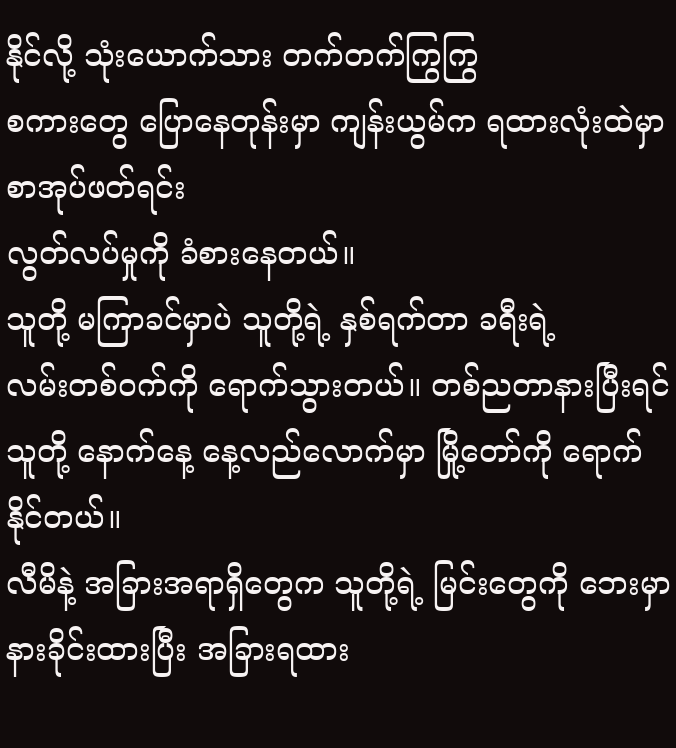နိုင်လို့ သုံးယောက်သား တက်တက်ကြွကြွ
စကားတွေ ပြောနေတုန်းမှာ ကျန်းယွမ်က ရထားလုံးထဲမှာ စာအုပ်ဖတ်ရင်း
လွတ်လပ်မှုကို ခံစားနေတယ်။
သူတို့ မကြာခင်မှာပဲ သူတို့ရဲ့ နှစ်ရက်တာ ခရီးရဲ့
လမ်းတစ်ဝက်ကို ရောက်သွားတယ်။ တစ်ညတာနားပြီးရင်
သူတို့ နောက်နေ့ နေ့လည်လောက်မှာ မြို့တော်ကို ရောက်နိုင်တယ်။
လီမိနဲ့ အခြားအရာရှိတွေက သူတို့ရဲ့ မြင်းတွေကို ဘေးမှာ
နားခိုင်းထားပြီး အခြားရထား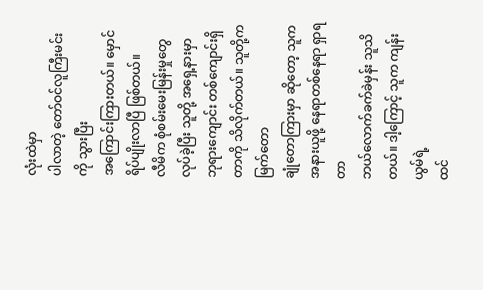လုံးထဲမှာ
ပါလာတဲ့ တော်ဝင်လူကြီးမင်းကို သွားပြီး
အကြောင်းကြားတယ်။ မှောင်ရိပ်ပျိုးလာပြီ ဖြစ်တယ်။
လီမိက စုံစမ်းမေးမြန်းမှုတွေ လုပ်ခဲ့ပြီး သူတို့ အရှေ့နားမှာ
ဘုရားကျောင်း တစ်ကျောင်းရှိတာကို သိလိုက်တယ်။ သူတို့က မြက်တော
ချုံတောကြားမှာ ဆိုတော့ သူက အနားယူဖို့ နေရာတစ်နေရာ ရှာရတာ
ဘယ်လောက်ခက်ခဲမှန်း သူသိတယ်။ ဒါ့ကြောင့် သူက ကျန်းယွမ်ရဲ့
ထင်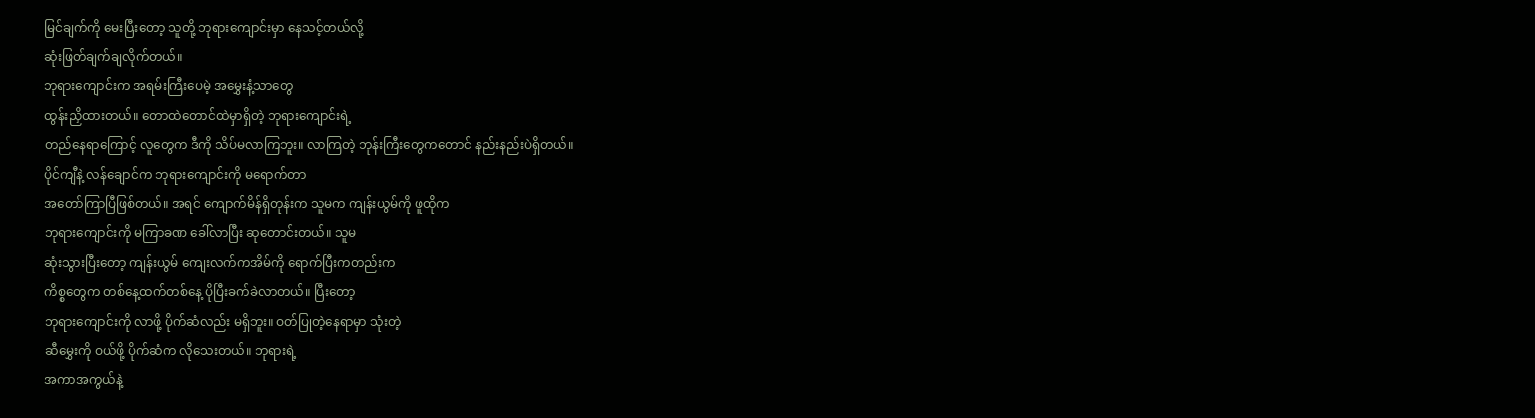မြင်ချက်ကို မေးပြီးတော့ သူတို့ ဘုရားကျောင်းမှာ နေသင့်တယ်လို့
ဆုံးဖြတ်ချက်ချလိုက်တယ်။
ဘုရားကျောင်းက အရမ်းကြီးပေမဲ့ အမွှေးနံ့သာတွေ
ထွန်းညှိထားတယ်။ တောထဲတောင်ထဲမှာရှိတဲ့ ဘုရားကျောင်းရဲ့
တည်နေရာကြောင့် လူတွေက ဒီကို သိပ်မလာကြဘူး။ လာကြတဲ့ ဘုန်းကြီးတွေကတောင် နည်းနည်းပဲရှိတယ်။
ပိုင်ကျီနဲ့ လန်ချောင်က ဘုရားကျောင်းကို မရောက်တာ
အတော်ကြာပြီဖြစ်တယ်။ အရင် ကျောက်မိန်ရှိတုန်းက သူမက ကျန်းယွမ်ကို ဖူထိုက
ဘုရားကျောင်းကို မကြာခဏ ခေါ်လာပြီး ဆုတောင်းတယ်။ သူမ
ဆုံးသွားပြီးတော့ ကျန်းယွမ် ကျေးလက်ကအိမ်ကို ရောက်ပြီးကတည်းက
ကိစ္စတွေက တစ်နေ့ထက်တစ်နေ့ ပိုပြီးခက်ခဲလာတယ်။ ပြီးတော့
ဘုရားကျောင်းကို လာဖို့ ပိုက်ဆံလည်း မရှိဘူး။ ဝတ်ပြုတဲ့နေရာမှာ သုံးတဲ့
ဆီမွှေးကို ဝယ်ဖို့ ပိုက်ဆံက လိုသေးတယ်။ ဘုရားရဲ့
အကာအကွယ်နဲ့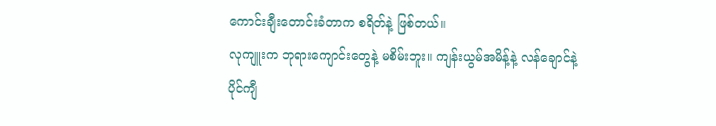ကောင်းချီးတောင်းခံတာက စရိတ်နဲ့ ဖြစ်တယ်။
လုကျူးက ဘုရားကျောင်းတွေနဲ့ မစိမ်းဘူး။ ကျန်းယွမ်အမိန့်နဲ့ လန်ချောင်နဲ့
ပိုင်ကျီ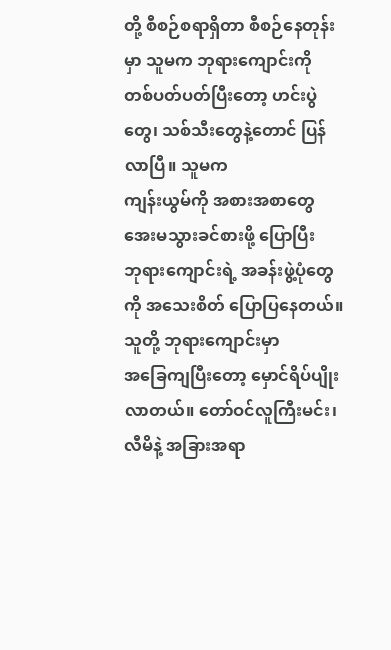တို့ စီစဉ်စရာရှိတာ စီစဉ်နေတုန်းမှာ သူမက ဘုရားကျောင်းကို
တစ်ပတ်ပတ်ပြီးတော့ ဟင်းပွဲတွေ၊ သစ်သီးတွေနဲ့တောင် ပြန်လာပြီ။ သူမက
ကျန်းယွမ်ကို အစားအစာတွေ အေးမသွားခင်စားဖို့ ပြောပြီး
ဘုရားကျောင်းရဲ့ အခန်းဖွဲ့ပုံတွေကို အသေးစိတ် ပြောပြနေတယ်။
သူတို့ ဘုရားကျောင်းမှာ
အခြေကျပြီးတော့ မှောင်ရိပ်ပျိုးလာတယ်။ တော်ဝင်လူကြီးမင်း၊
လီမိနဲ့ အခြားအရာ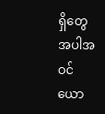ရှိတွေ အပါအဝင် ယော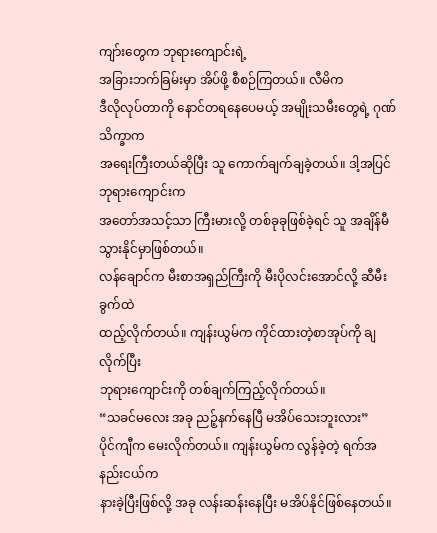ကျာ်းတွေက ဘုရားကျောင်းရဲ့
အခြားဘက်ခြမ်းမှာ အိပ်ဖို့ စီစဉ်ကြတယ်။ လီမိက
ဒီလိုလုပ်တာကို နောင်တရနေပေမယ့် အမျိုးသမီးတွေရဲ့ ဂုဏ်သိက္ခာက
အရေးကြီးတယ်ဆိုပြီး သူ ကောက်ချက်ချခဲ့တယ်။ ဒါ့အပြင် ဘုရားကျောင်းက
အတော်အသင့်သာ ကြီးမားလို့ တစ်ခုခုဖြစ်ခဲ့ရင် သူ အချိန်မီ
သွားနိုင်မှာဖြစ်တယ်။
လန်ချောင်က မီးစာအရှည်ကြီးကို မီးပိုလင်းအောင်လို့ ဆီမီးခွက်ထဲ
ထည့်လိုက်တယ်။ ကျန်းယွမ်က ကိုင်ထားတဲ့စာအုပ်ကို ချလိုက်ပြီး
ဘုရားကျောင်းကို တစ်ချက်ကြည့်လိုက်တယ်။
“သခင်မလေး အခု ညဉ့်နက်နေပြီ မအိပ်သေးဘူးလား”
ပိုင်ကျီက မေးလိုက်တယ်။ ကျန်းယွမ်က လွန်ခဲ့တဲ့ ရက်အနည်းငယ်က
နားခဲ့ပြီးဖြစ်လို့ အခု လန်းဆန်းနေပြီး မအိပ်နိုင်ဖြစ်နေတယ်။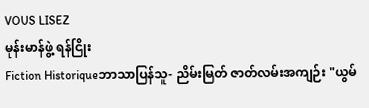VOUS LISEZ
မုန်းမာန်ဖွဲ့ ရန်ငြိုး
Fiction Historiqueဘာသာပြန်သူ- ညိမ်းမြတ် ဇာတ်လမ်းအကျဉ်း "ယွမ်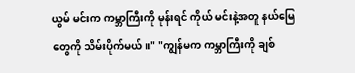ယွမ် မင်းက ကမ္ဘာကြီးကို မုန်းရင် ကိုယ် မင်းနဲ့အတူ နယ်မြေတွေကို သိမ်းပိုက်မယ်။" "ကျွန်မက ကမ္ဘာကြီးကို ချစ်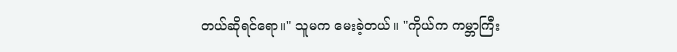တယ်ဆိုရင်ရော။" သူမက မေးခဲ့တယ်။ "ကိုယ်က ကမ္ဘာကြီး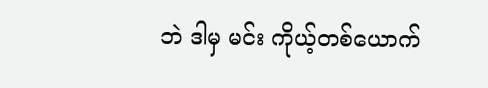ဘဲ ဒါမှ မင်း ကိုယ့်တစ်ယောက်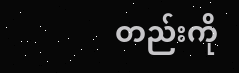တည်းကို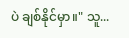ပဲ ချစ်နိုင်မှာ။" သူ...